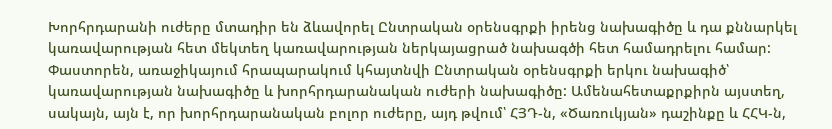Խորհրդարանի ուժերը մտադիր են ձևավորել Ընտրական օրենսգրքի իրենց նախագիծը և դա քննարկել կառավարության հետ մեկտեղ կառավարության ներկայացրած նախագծի հետ համադրելու համար: Փաստորեն, առաջիկայում հրապարակում կհայտնվի Ընտրական օրենսգրքի երկու նախագիծ՝ կառավարության նախագիծը և խորհրդարանական ուժերի նախագիծը: Ամենահետաքրքիրն այստեղ, սակայն, այն է, որ խորհրդարանական բոլոր ուժերը, այդ թվում՝ ՀՅԴ-ն, «Ծառուկյան» դաշինքը և ՀՀԿ-ն,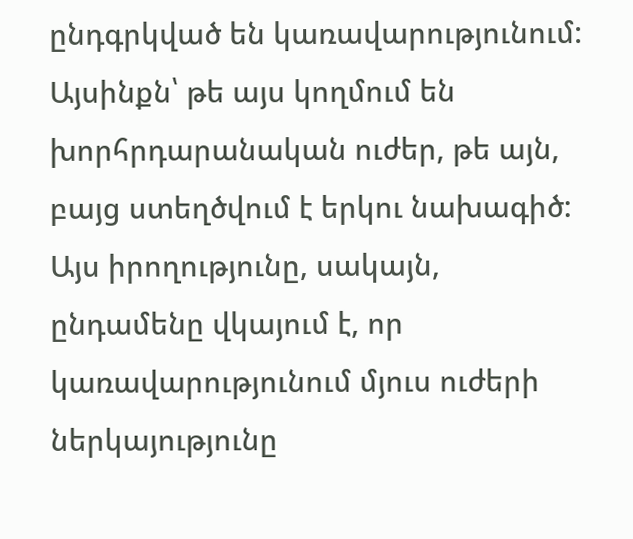ընդգրկված են կառավարությունում: Այսինքն՝ թե այս կողմում են խորհրդարանական ուժեր, թե այն, բայց ստեղծվում է երկու նախագիծ: Այս իրողությունը, սակայն, ընդամենը վկայում է, որ կառավարությունում մյուս ուժերի ներկայությունը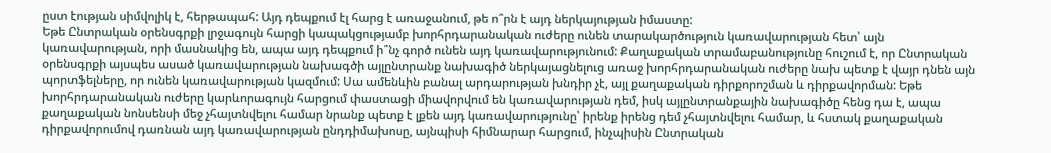ըստ էության սիմվոլիկ է, հերթապահ: Այդ դեպքում էլ հարց է առաջանում, թե ո՞րն է այդ ներկայության իմաստը:
Եթե Ընտրական օրենսգրքի լրջագույն հարցի կապակցությամբ խորհրդարանական ուժերը ունեն տարակարծություն կառավարության հետ՝ այն կառավարության, որի մասնակից են, ապա այդ դեպքում ի՞նչ գործ ունեն այդ կառավարությունում: Քաղաքական տրամաբանությունը հուշում է, որ Ընտրական օրենսգրքի այսպես ասած կառավարության նախագծի այլընտրանք նախագիծ ներկայացնելուց առաջ խորհրդարանական ուժերը նախ պետք է վայր դնեն այն պորտֆելները, որ ունեն կառավարության կազմում: Սա ամենևին բանալ արդարության խնդիր չէ, այլ քաղաքական դիրքորոշման և դիրքավորման: Եթե խորհրդարանական ուժերը կարևորագույն հարցում փաստացի միավորվում են կառավարության դեմ, իսկ այլընտրանքային նախագիծը հենց դա է, ապա քաղաքական նոնսենսի մեջ չհայտնվելու համար նրանք պետք է լքեն այդ կառավարությունը՝ իրենք իրենց դեմ չհայտնվելու համար, և հստակ քաղաքական դիրքավորումով դառնան այդ կառավարության ընդդիմախոսը, այնպիսի հիմնարար հարցում, ինչպիսին Ընտրական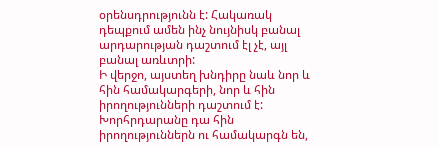օրենսդրությունն է: Հակառակ դեպքում ամեն ինչ նույնիսկ բանալ արդարության դաշտում էլ չէ, այլ բանալ առևտրի:
Ի վերջո, այստեղ խնդիրը նաև նոր և հին համակարգերի, նոր և հին իրողությունների դաշտում է: Խորհրդարանը դա հին իրողություններն ու համակարգն են,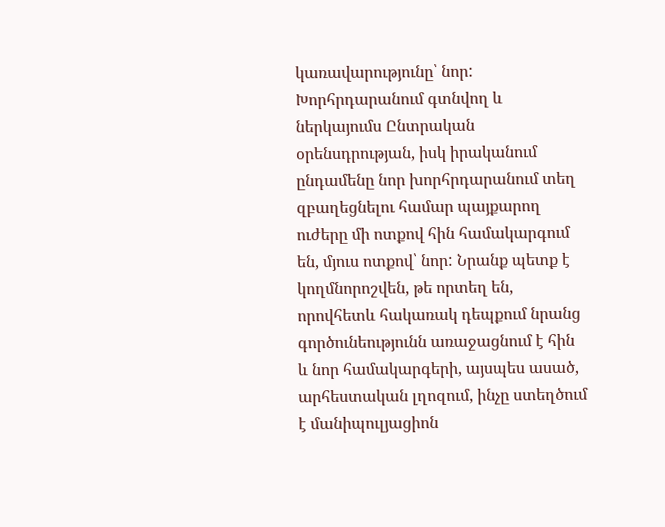կառավարությունը՝ նոր: Խորհրդարանում գտնվող և ներկայումս Ընտրական օրենսդրության, իսկ իրականում ընդամենը նոր խորհրդարանում տեղ զբաղեցնելու համար պայքարող ուժերը մի ոտքով հին համակարգում են, մյուս ոտքով՝ նոր: Նրանք պետք է կողմնորոշվեն, թե որտեղ են, որովհետև հակառակ դեպքում նրանց գործունեությունն առաջացնում է հին և նոր համակարգերի, այսպես ասած, արհեստական լղոզում, ինչը ստեղծում է մանիպուլյացիոն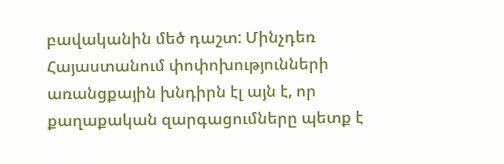բավականին մեծ դաշտ: Մինչդեռ Հայաստանում փոփոխությունների առանցքային խնդիրն էլ այն է, որ քաղաքական զարգացումները պետք է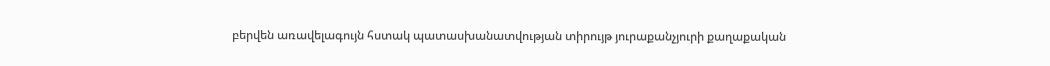բերվեն առավելագույն հստակ պատասխանատվության տիրույթ յուրաքանչյուրի քաղաքական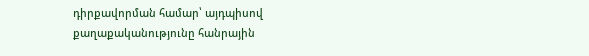դիրքավորման համար՝ այդպիսով քաղաքականությունը հանրային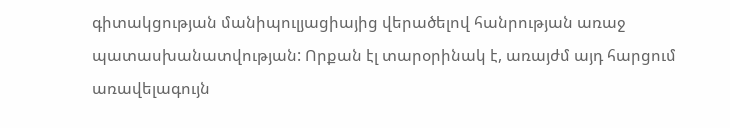գիտակցության մանիպուլյացիայից վերածելով հանրության առաջ պատասխանատվության: Որքան էլ տարօրինակ է, առայժմ այդ հարցում առավելագույն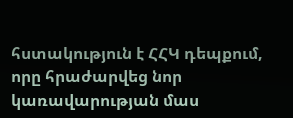հստակություն է ՀՀԿ դեպքում, որը հրաժարվեց նոր կառավարության մաս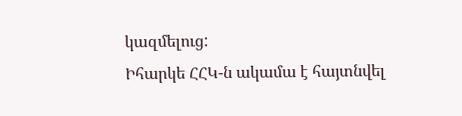կազմելուց:
Իհարկե ՀՀԿ-ն ակամա է հայտնվել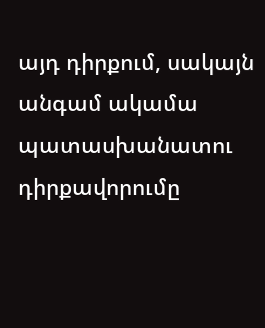այդ դիրքում, սակայն անգամ ակամա պատասխանատու դիրքավորումը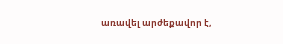առավել արժեքավոր է,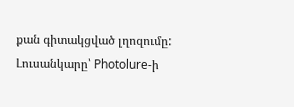քան գիտակցված լղոզումը:
Լուսանկարը՝ Photolure-ի